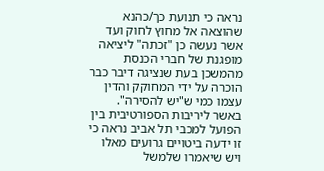נראה כי תנועת כך/כהנא שהוצאה אל מחוץ לחוק ועד אשר נעשה כן "זכתה" ליציאה מופגנת של חברי הכנסת מהמשכן בעת שנציגה דיבר כבר הוכרה על ידי המחוקק והדין עצמו כמי ש"יש להסירה". באשר ליריבות הספורטיבית בין הפועל למכבי תל אביב נראה כי זו ידעה ביטויים גרועים מאלו ויש שיאמרו שלמשל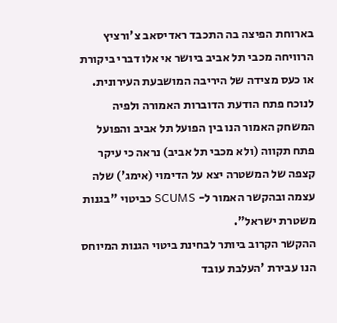בארוחת הפיצה בה התכבד ראדיסאב צ'ורציץ הרוויחה מכבי תל אביב ביושר אי אלו דברי ביקורת או כעס מצידה של היריבה המושבעת העירונית. לנוכח פתח הודעת הדוברות האמורה ולפיה המשחק האמור הנו בין הפועל תל אביב והפועל פתח תקווה (ולא מכבי תל אביב) נראה כי עיקר קצפה של המשטרה יצא על הדימוי (אימג') שלה עצמה ובהקשר האמור ל- SCUMS כביטוי "בגנות משטרת ישראל".
ההקשר הקרוב ביותר לבחינת ביטוי הגנות המיוחס הנו עבירת 'העלבת עובד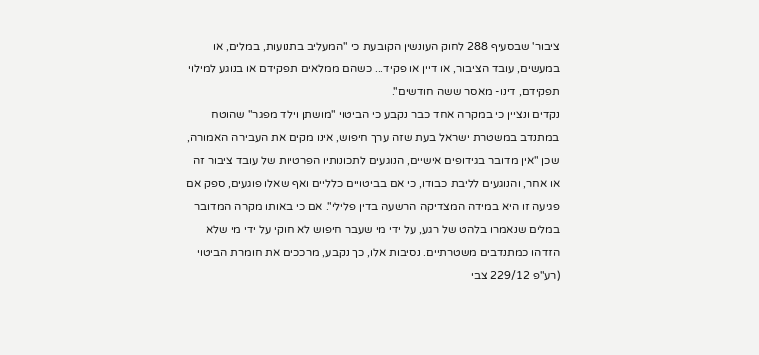ציבור' שבסעיף 288 לחוק העונשין הקובעת כי "המעליב בתנועות, במלים, או במעשים, עובד הציבור, או דיין או פקיד... כשהם ממלאים תפקידם או בנוגע למילוי תפקידם, דינו- מאסר ששה חודשים".
נקדים ונציין כי במקרה אחד כבר נקבע כי הביטוי "מושתן וילד מפגר" שהוטח במתנדב במשטרת ישראל בעת שזה ערך חיפוש, אינו מקים את העבירה האמורה, שכן "אין מדובר בגידופים אישיים, הנוגעים לתכונותיו הפרטיות של עובד ציבור זה או אחר, והנוגעים לליבת כבודו, כי אם בביטויים כלליים ואף שאלו פוגעים, ספק אם פגיעה זו היא במידה המצדיקה הרשעה בדין פלילי". אם כי באותו מקרה המדובר במלים שנאמרו בלהט של רגע, על ידי מי שעבר חיפוש לא חוקי על ידי מי שלא הזדהו כמתנדבים משטרתיים. נסיבות אלו, כך נקבע, מרככים את חומרת הביטוי (רע"פ 229/12 צבי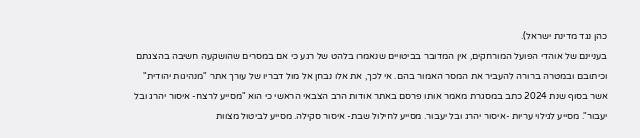כהן נגד מדינת ישראל).
בעניינם של אוהדי הפועל המורחקים, אין המדובר בביטויים שנאמרו בלהט של רגע כי אם במסרים שהושקעה חשיבה בהצגתם וכיתובם ובמטרה ברורה להעביר את המסר האמור בהם. אי לכך, את אלו נבחן אל מול דבריו של עורך אתר "מנהיגות יהודית" אשר בסוף שנת 2024 כתב במסגרת מאמר אותו פרסם באתר אודות הרב הצבאי הראשי כי הוא "מסייע לרצח- איסור יהרג ובל יעבור". מסייע לגילוי עריות -איסור יהרג ובל יעבור. מסייע לחילול שבת- איסור סקילה. מסייע לביטול מצוות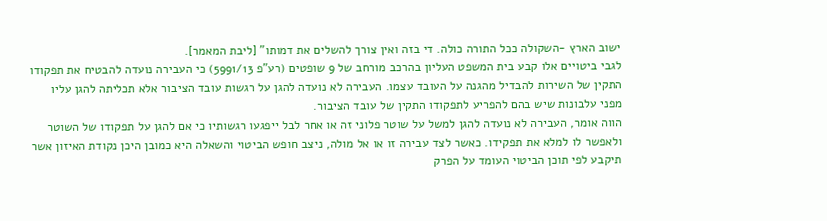ישוב הארץ -השקולה ככל התורה כולה. די בזה ואין צורך להשלים את דמותו" [ליבת המאמר].
לגבי ביטויים אלו קבע בית המשפט העליון בהרכב מורחב של 9 שופטים (רע"פ 5991/13) כי העבירה נועדה להבטיח את תפקודו התקין של השירות להבדיל מהגנה על העובד עצמו. העבירה לא נועדה להגן על רגשות עובד הציבור אלא תכליתה להגן עליו מפני עלבונות שיש בהם להפריע לתפקודו התקין של עובד הציבור.
הווה אומר, העבירה לא נועדה להגן למשל על שוטר פלוני זה או אחר לבל ייפגעו רגשותיו כי אם להגן על תפקודו של השוטר ולאפשר לו למלא את תפקידו. כאשר לצד עבירה זו או אל מולה, ניצב חופש הביטוי והשאלה היא כמובן היכן נקודת האיזון אשר תיקבע לפי תוכן הביטוי העומד על הפרק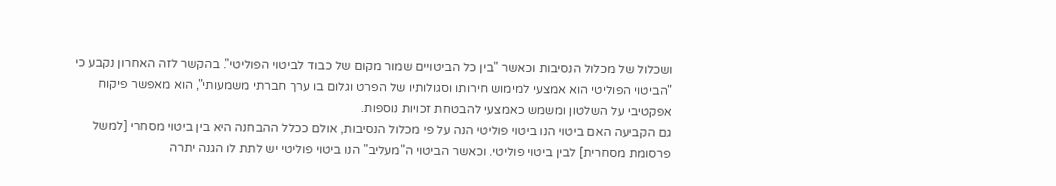ושכלול של מכלול הנסיבות וכאשר "בין כל הביטויים שמור מקום של כבוד לביטוי הפוליטי". בהקשר לזה האחרון נקבע כי "הביטוי הפוליטי הוא אמצעי למימוש חירותו וסגולותיו של הפרט וגלום בו ערך חברתי משמעותי", הוא מאפשר פיקוח אפקטיבי על השלטון ומשמש כאמצעי להבטחת זכויות נוספות.
גם הקביעה האם ביטוי הנו ביטוי פוליטי הנה על פי מכלול הנסיבות, אולם ככלל ההבחנה היא בין ביטוי מסחרי [למשל פרסומת מסחרית] לבין ביטוי פוליטי. וכאשר הביטוי ה"מעליב" הנו ביטוי פוליטי יש לתת לו הגנה יתרה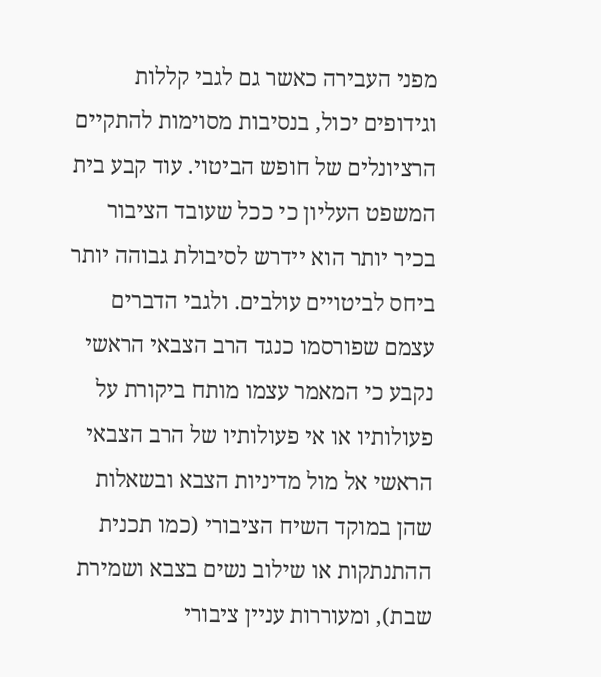מפני העבירה כאשר גם לגבי קללות וגידופים יכול, בנסיבות מסוימות להתקיים הרציונלים של חופש הביטוי. עוד קבע בית המשפט העליון כי ככל שעובד הציבור בכיר יותר הוא יידרש לסיבולת גבוהה יותר ביחס לביטויים עולבים. ולגבי הדברים עצמם שפורסמו כנגד הרב הצבאי הראשי נקבע כי המאמר עצמו מותח ביקורת על פעולותיו או אי פעולותיו של הרב הצבאי הראשי אל מול מדיניות הצבא ובשאלות שהן במוקד השיח הציבורי (כמו תכנית ההתנתקות או שילוב נשים בצבא ושמירת שבת), ומעוררות עניין ציבורי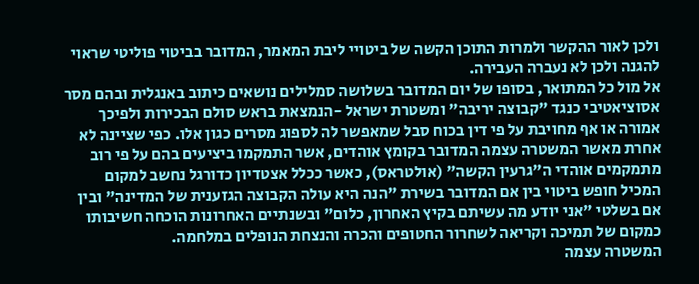ולכן לאור ההקשר ולמרות התוכן הקשה של ביטויי ליבת המאמר, המדובר בביטוי פוליטי שראוי להגנה ולכן לא נעברה העבירה.
אל מול כל המתואר, בסופו של יום המדובר בשלושה סמלילים נושאים כיתוב באנגלית ובהם מסר אסוציאטיבי כנגד "קבוצה יריבה" ומשטרת ישראל -הנמצאת בראש סולם הבכירות ולפיכך אמורה או אף מחויבת על פי דין בכוח סבל שמאפשר לה לספוג מסרים כגון אלו. כפי שציינה לא אחרת מאשר המשטרה עצמה המדובר בקומץ אוהדים, אשר התמקמו ביציעים בהם על פי רוב מתמקמים אוהדי ה"גרעין הקשה" (אולטראס), כאשר ככלל אצטדיון כדורגל נחשב למקום המכיל חופש ביטוי בין אם המדובר בשירת "הנה היא עולה הקבוצה הגזענית של המדינה" ובין אם בשלטי "אני יודע מה עשיתם בקיץ האחרון, כלום" ובשנתיים האחרונות הוכחה חשיבותו כמקום של תמיכה וקריאה לשחרור החטופים והכרה והנצחת הנופלים במלחמה.
המשטרה עצמה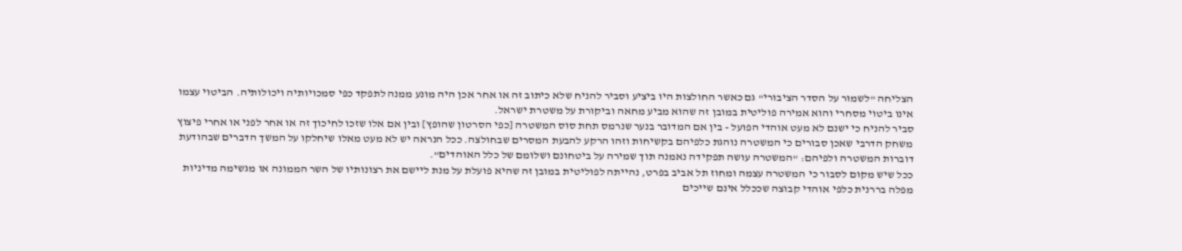הצליחה "לשמור על הסדר הציבורי" גם כאשר החולצות היו ביציע וסביר להניח שלא כיתוב זה או אחר אכן היה מונע ממנה לתפקד כפי סמכויותיה ויכולותיה. הביטוי עצמו אינו ביטוי מסחרי והוא אמירה פוליטית במובן זה שהוא מביע מחאה וביקורת על משטרת ישראל.
סביר להניח כי ישנם לא מעט אוהדי הפועל - בין אם המדובר בנער שנרמס תחת סוס המשטרה [כפי הסרטון שהופץ] ובין אם אלו שזכו לחיכוך זה או אחר לפני או אחרי פיצוץ משחק הדרבי שאכן סבורים כי המשטרה נוהגת כלפיהם בקשיחות וזהו הרקע להבעת המסרים שבחולצה. ככל הנראה יש לא מעט מאלו שיחלקו על המשך הדברים שבהודעת דוברות המשטרה ולפיהם: "המשטרה עושה תפקידה נאמנה תוך שמירה על ביטחונם ושלומם של כלל האוהדים".
ככל שיש מקום לסבור כי המשטרה עצמה ומחוז תל אביב בפרט, נהייתה לפוליטית במובן זה שהיא פועלת על מנת ליישם את רצונותיו של השר הממונה או מגשימה מדיניות מפלה בררנית כלפי אוהדי קבוצה שככלל אינם שייכים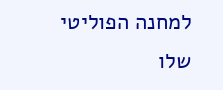למחנה הפוליטי שלו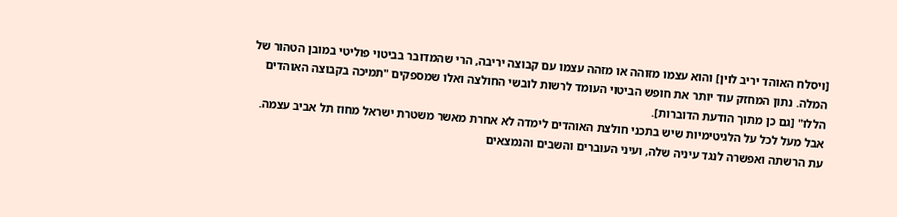[ויסלח האוהד יריב לוין] והוא עצמו מזוהה או מזהה עצמו עם קבוצה יריבה, הרי שהמדובר בביטוי פוליטי במובן הטהור של המלה. נתון המחזק עוד יותר את חופש הביטוי העומד לרשות לובשי החולצה ואלו שמספקים "תמיכה בקבוצה האוהדים הללו" [גם כן מתוך הודעת הדוברות].
אבל מעל לכל על הלגיטימיות שיש בתכני חולצת האוהדים לימדה לא אחרת מאשר משטרת ישראל מחוז תל אביב עצמה. עת הרשתה ואפשרה לנגד עיניה שלה, ועיני העוברים והשבים והנמצאים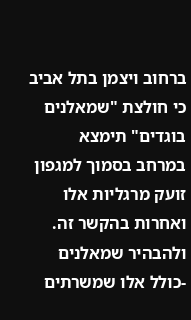ברחוב ויצמן בתל אביב כי חולצת "שמאלנים בוגדים" תימצא במרחב בסמוך למגפון זועק מרגליות אלו ואחרות בהקשר זה. ולהבהיר שמאלנים -כולל אלו שמשרתים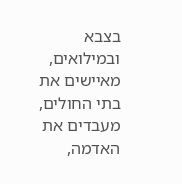בצבא ובמילואים, מאיישים את בתי החולים, מעבדים את האדמה,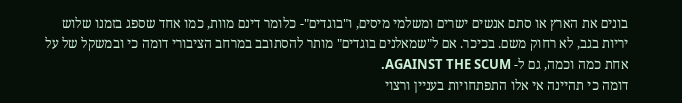בונים את הארץ או סתם אנשים ישרים ומשלמי מיסים, ו"בוגדים"- כלומר דינם מוות, כמו אחד שספג בזמנו שלוש יריות בגב, לא רחוק משם. בכיכר. אם ל"שמאלנים בוגדים" מותר להסתובב במרחב הציבורי דומה כי ובמשקל של על אחת כמה וכמה, גם ל- AGAINST THE SCUM.
דומה כי תהיינה אי אלו התפתחויות בעניין ורצוי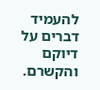להעמיד דברים על דיוקם והקשרם.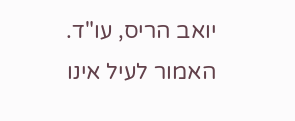יואב הריס, עו"ד.
האמור לעיל אינו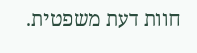חוות דעת משפטית.